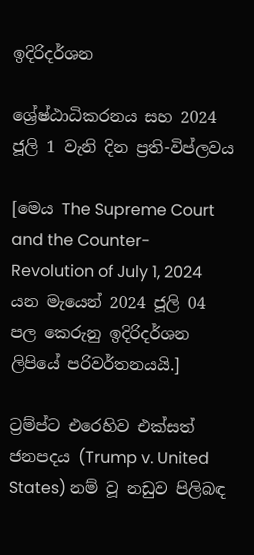ඉදිරිදර්ශන

ශ්‍රේෂ්ඨාධිකරනය සහ 2024 ජූලි 1 වැනි දින ප්‍රති-විප්ලවය

[මෙය The Supreme Court and the Counter-Revolution of July 1, 2024 යන මැයෙන් 2024 ජූලි 04 පල කෙරුනු ඉදිරිදර්ශන ලිපියේ පරිවර්තනයයි.]

ට්‍රම්ප්ට එරෙහිව එක්සත් ජනපදය (Trump v. United States) නම් වූ නඩුව පිලිබඳ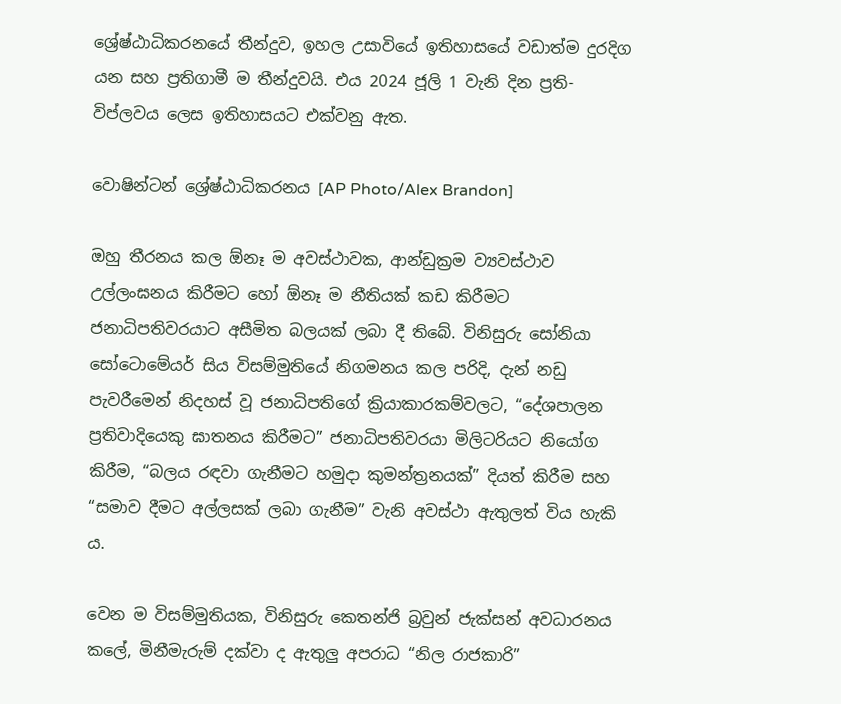ශ්‍රේෂ්ඨාධිකරනයේ තීන්දුව, ඉහල උසාවියේ ඉතිහාසයේ වඩාත්ම දුරදිග යන සහ ප්‍රතිගාමී ම තීන්දුවයි. එය 2024 ජූලි 1 වැනි දින ප්‍රති-විප්ලවය ලෙස ඉතිහාසයට එක්වනු ඇත.

වොෂින්ටන් ශ්‍රේෂ්ඨාධිකරනය [AP Photo/Alex Brandon]

ඔහු තීරනය කල ඕනෑ ම අවස්ථාවක, ආන්ඩුක්‍රම ව්‍යවස්ථාව උල්ලංඝනය කිරීමට හෝ ඕනෑ ම නීතියක් කඩ කිරීමට ජනාධිපතිවරයාට අසීමිත බලයක් ලබා දී තිබේ. විනිසුරු සෝනියා සෝටොමේයර් සිය විසම්මුතියේ නිගමනය කල පරිදි, දැන් නඩු පැවරීමෙන් නිදහස් වූ ජනාධිපතිගේ ක්‍රියාකාරකම්වලට, “දේශපාලන ප්‍රතිවාදියෙකු ඝාතනය කිරීමට” ජනාධිපතිවරයා මිලිටරියට නියෝග කිරීම, “බලය රඳවා ගැනීමට හමුදා කුමන්ත්‍රනයක්” දියත් කිරීම සහ “සමාව දීමට අල්ලසක් ලබා ගැනීම” වැනි අවස්ථා ඇතුලත් විය හැකි ය.

වෙන ම විසම්මුතියක, විනිසුරු කෙතන්ජි බ්‍රවුන් ජැක්සන් අවධාරනය කලේ, මිනීමැරුම් දක්වා ද ඇතුලු අපරාධ “නිල රාජකාරි”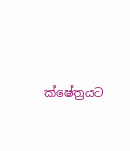ක්ෂේත්‍රයට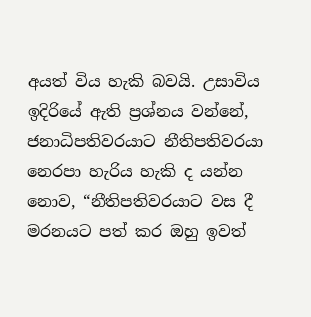අයත් විය හැකි බවයි. උසාවිය ඉදිරියේ ඇති ප්‍රශ්නය වන්නේ, ජනාධිපතිවරයාට නීතිපතිවරයා නෙරපා හැරිය හැකි ද යන්න නොව, “නීතිපතිවරයාට වස දී මරනයට පත් කර ඔහු ඉවත්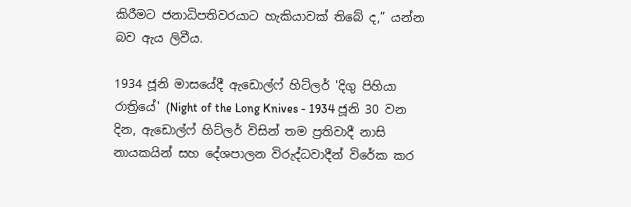කිරීමට ජනාධිපතිවරයාට හැකියාවක් තිබේ ද,” යන්න බව ඇය ලිවීය.

1934 ජූනි මාසයේදී ඇඩොල්ෆ් හිට්ලර් 'දිගු පිහියා රාත්‍රියේ' (Night of the Long Knives - 1934 ජූනි 30 වන දින, ඇඩොල්ෆ් හිට්ලර් විසින් තම ප්‍රතිවාදී නාසි නායකයින් සහ දේශපාලන විරුද්ධවාදීන් විරේක කර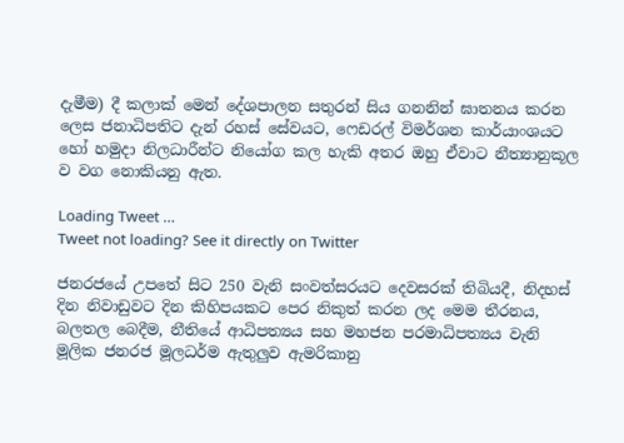දැමීම) දී කලාක් මෙන් දේශපාලන සතුරන් සිය ගනනින් ඝාතනය කරන ලෙස ජනාධිපතිට දැන් රහස් සේවයට, ෆෙඩරල් විමර්ශන කාර්යාංශයට හෝ හමුදා නිලධාරීන්ට නියෝග කල හැකි අතර ඔහු ඒවාට නීත්‍යානුකූල ව වග නොකියනු ඇත.

Loading Tweet ...
Tweet not loading? See it directly on Twitter

ජනරජයේ උපතේ සිට 250 වැනි සංවත්සරයට දෙවසරක් තිබියදී, නිදහස් දින නිවාඩුවට දින කිහිපයකට පෙර නිකුත් කරන ලද මෙම තීරනය, බලතල බෙදීම, නීතියේ ආධිපත්‍යය සහ මහජන පරමාධිපත්‍යය වැනි මූලික ජනරජ මූලධර්ම ඇතුලුව ඇමරිකානු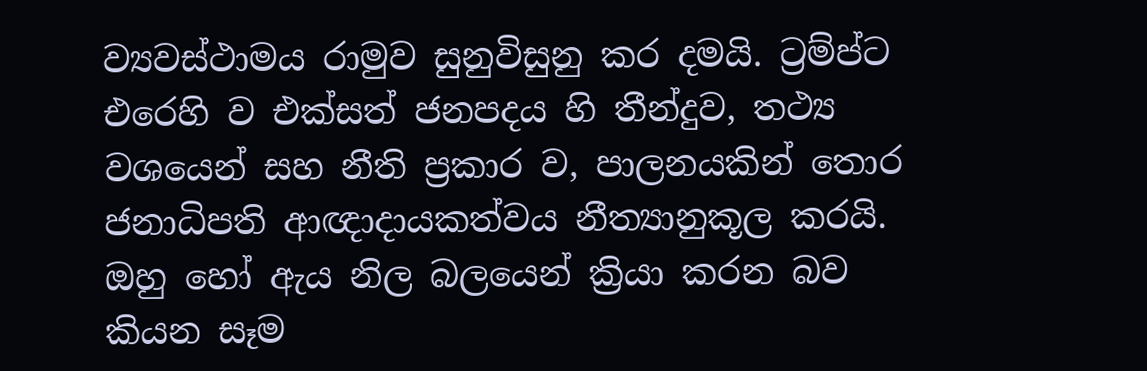ව්‍යවස්ථාමය රාමුව සුනුවිසුනු කර දමයි. ට්‍රම්ප්ට එරෙහි ව එක්සත් ජනපදය හි තීන්දුව, තථ්‍ය වශයෙන් සහ නීති ප්‍රකාර ව, පාලනයකින් තොර ජනාධිපති ආඥාදායකත්වය නීත්‍යානුකූල කරයි. ඔහු හෝ ඇය නිල බලයෙන් ක්‍රියා කරන බව කියන සෑම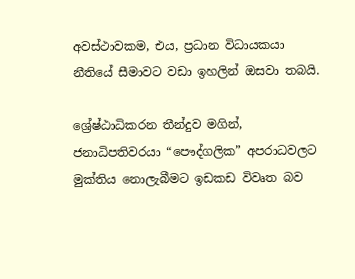අවස්ථාවකම, එය, ප්‍රධාන විධායකයා නීතියේ සීමාවට වඩා ඉහලින් ඔසවා තබයි.

ශ්‍රේෂ්ඨාධිකරන තීන්දුව මගින්, ජනාධිපතිවරයා “පෞද්ගලික” අපරාධවලට මුක්තිය නොලැබීමට ඉඩකඩ විවෘත බව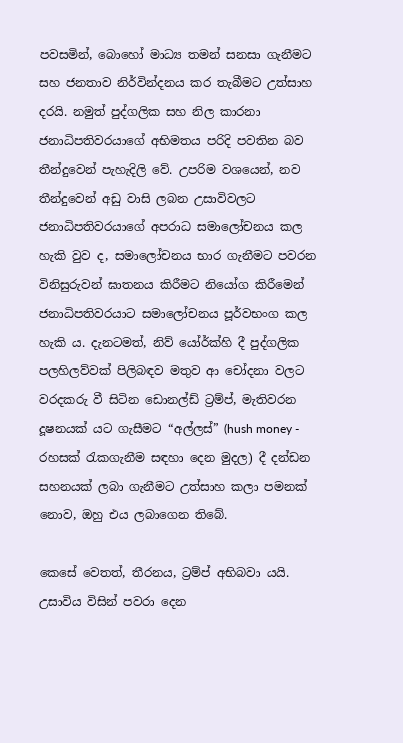පවසමින්, බොහෝ මාධ්‍ය තමන් සනසා ගැනීමට සහ ජනතාව නිර්වින්දනය කර තැබීමට උත්සාහ දරයි. නමුත් පුද්ගලික සහ නිල කාරනා ජනාධිපතිවරයාගේ අභිමතය පරිදි පවතින බව තීන්දුවෙන් පැහැදිලි වේ. උපරිම වශයෙන්, නව තීන්දුවෙන් අඩු වාසි ලබන උසාවිවලට ජනාධිපතිවරයාගේ අපරාධ සමාලෝචනය කල හැකි වුව ද, සමාලෝචනය භාර ගැනීමට පවරන විනිසුරුවන් ඝාතනය කිරීමට නියෝග කිරීමෙන් ජනාධිපතිවරයාට සමාලෝචනය පූර්වභංග කල හැකි ය. දැනටමත්, නිව් යෝර්ක්හි දී පුද්ගලික පලහිලව්වක් පිලිබඳව මතුව ආ චෝදනා වලට වරදකරු වී සිටින ඩොනල්ඩ් ට්‍රම්ප්, මැතිවරන දූෂනයක් යට ගැසීමට “අල්ලස්” (hush money - රහසක් රැකගැනීම සඳහා දෙන මුදල) දී දන්ඩන සහනයක් ලබා ගැනීමට උත්සාහ කලා පමනක් නොව, ඔහු එය ලබාගෙන තිබේ.

කෙසේ වෙතත්, තීරනය, ට්‍රම්ප් අභිබවා යයි. උසාවිය විසින් පවරා දෙන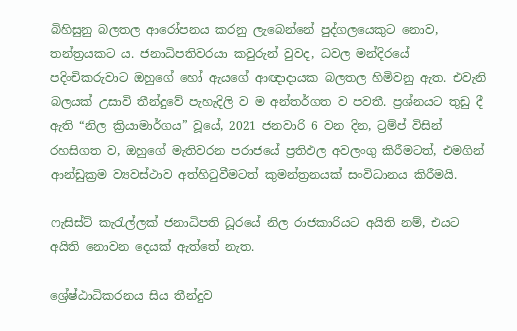බිහිසුනු බලතල ආරෝපනය කරනු ලැබෙන්නේ පුද්ගලයෙකුට නොව, තන්ත්‍රයකට ය. ජනාධිපතිවරයා කවුරුන් වුවද, ධවල මන්දිරයේ පදිංචිකරුවාට ඔහුගේ හෝ ඇයගේ ආඥාදායක බලතල හිමිවනු ඇත. එවැනි බලයක් උසාවි තීන්දුවේ පැහැදිලි ව ම අන්තර්ගත ව පවතී. ප්‍රශ්නයට තුඩු දී ඇති “නිල ක්‍රියාමාර්ගය” වූයේ, 2021 ජනවාරි 6 වන දින, ට්‍රම්ප් විසින් රහසිගත ව, ඔහුගේ මැතිවරන පරාජයේ ප්‍රතිඵල අවලංගු කිරීමටත්, එමගින් ආන්ඩුක්‍රම ව්‍යවස්ථාව අත්හිටුවීමටත් කුමන්ත්‍රනයක් සංවිධානය කිරීමයි.

ෆැසිස්ට් කැරැල්ලක් ජනාධිපති ධූරයේ නිල රාජකාරියට අයිති නම්, එයට අයිති නොවන දෙයක් ඇත්තේ නැත.

ශ්‍රේෂ්ඨාධිකරනය සිය තීන්දුව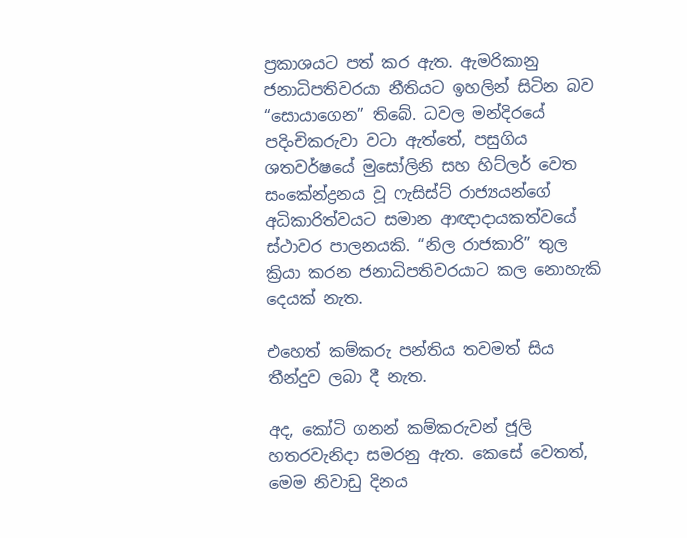ප්‍රකාශයට පත් කර ඇත. ඇමරිකානු ජනාධිපතිවරයා නීතියට ඉහලින් සිටින බව “සොයාගෙන” තිබේ. ධවල මන්දිරයේ පදිංචිකරුවා වටා ඇත්තේ, පසුගිය ශතවර්ෂයේ මුසෝලිනි සහ හිට්ලර් වෙත සංකේන්ද්‍රනය වූ ෆැසිස්ට් රාජ්‍යයන්ගේ අධිකාරිත්වයට සමාන ආඥාදායකත්වයේ ස්ථාවර පාලනයකි. “නිල රාජකාරි” තුල ක්‍රියා කරන ජනාධිපතිවරයාට කල නොහැකි දෙයක් නැත.

එහෙත් කම්කරු පන්තිය තවමත් සිය තීන්දුව ලබා දී නැත.

අද, කෝටි ගනන් කම්කරුවන් ජූලි හතරවැනිදා සමරනු ඇත. කෙසේ වෙතත්, මෙම නිවාඩු දිනය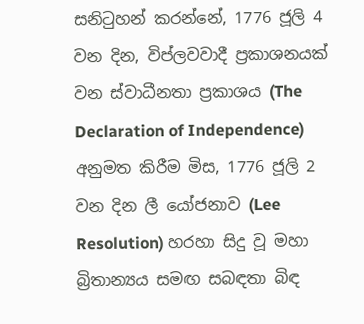සනිටුහන් කරන්නේ, 1776 ජූලි 4 වන දින, විප්ලවවාදී ප්‍රකාශනයක් වන ස්වාධීනතා ප්‍රකාශය (The Declaration of Independence) අනුමත කිරීම මිස, 1776 ජූලි 2 වන දින ලී යෝජනාව (Lee Resolution) හරහා සිදු වූ මහා බ්‍රිතාන්‍යය සමඟ සබඳතා බිඳ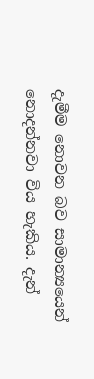දැමීම නොවන බව සාමාන්‍යයෙන් නොදන්නවා විය හැකිය. දැන්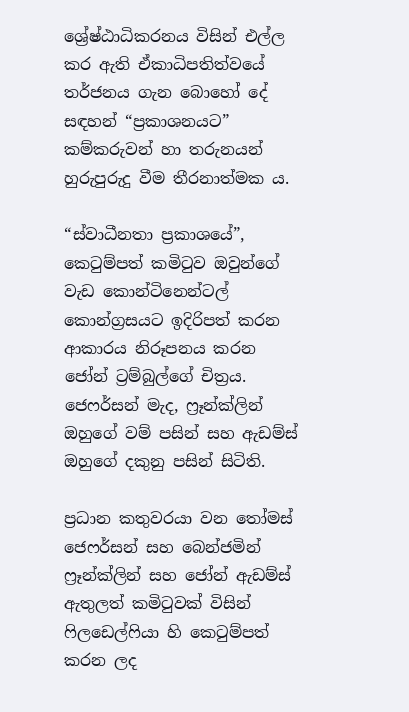ශ්‍රේෂ්ඨාධිකරනය විසින් එල්ල කර ඇති ඒකාධිපතිත්වයේ තර්ජනය ගැන බොහෝ දේ සඳහන් “ප්‍රකාශනයට” කම්කරුවන් හා තරුනයන් හුරුපුරුදු වීම තීරනාත්මක ය.

“ස්වාධීනතා ප්‍රකාශයේ”, කෙටුම්පත් කමිටුව ඔවුන්ගේ වැඩ කොන්ටිනෙන්ටල් කොන්ග්‍රසයට ඉදිරිපත් කරන ආකාරය නිරූපනය කරන ජෝන් ට්‍රම්බුල්ගේ චිත්‍රය. ජෙෆර්සන් මැද, ෆ්‍රෑන්ක්ලින් ඔහුගේ වම් පසින් සහ ඇඩම්ස් ඔහුගේ දකුනු පසින් සිටිති.

ප්‍රධාන කතුවරයා වන තෝමස් ජෙෆර්සන් සහ බෙන්ජමින් ෆ්‍රෑන්ක්ලින් සහ ජෝන් ඇඩම්ස් ඇතුලත් කමිටුවක් විසින් ෆිලඩෙල්ෆියා හි කෙටුම්පත් කරන ලද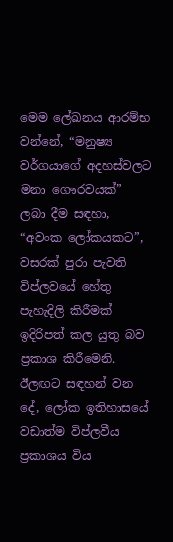මෙම ලේඛනය ආරම්භ වන්නේ, “මනුෂ්‍ය වර්ගයාගේ අදහස්වලට මනා ගෞරවයක්” ලබා දීම සඳහා, “අවංක ලෝකයකට”, වසරක් පුරා පැවති විප්ලවයේ හේතු පැහැදිලි කිරීමක් ඉදිරිපත් කල යුතු බව ප්‍රකාශ කිරීමෙනි. ඊලඟට සඳහන් වන දේ, ලෝක ඉතිහාසයේ වඩාත්ම විප්ලවීය ප්‍රකාශය විය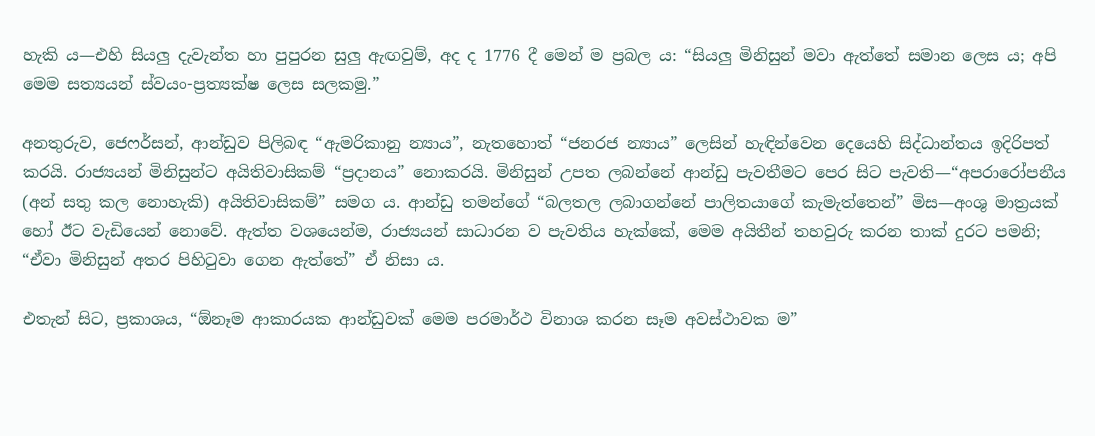හැකි ය—එහි සියලු දැවැන්ත හා පුපුරන සුලු ඇඟවුම්, අද ද 1776 දී මෙන් ම ප්‍රබල ය: “සියලු මිනිසුන් මවා ඇත්තේ සමාන ලෙස ය; අපි මෙම සත්‍යයන් ස්වයං-ප්‍රත්‍යක්ෂ ලෙස සලකමු.”

අනතුරුව, ජෙෆර්සන්, ආන්ඩුව පිලිබඳ “ඇමරිකානු න්‍යාය”, නැතහොත් “ජනරජ න්‍යාය” ලෙසින් හැඳින්වෙන දෙයෙහි සිද්ධාන්තය ඉදිරිපත් කරයි. රාජ්‍යයන් මිනිසුන්ට අයිතිවාසිකම් “ප්‍රදානය” නොකරයි. මිනිසුන් උපත ලබන්නේ ආන්ඩු පැවතීමට පෙර සිට පැවති—“අපරාරෝපනීය (අන් සතු කල නොහැකි) අයිතිවාසිකම්” සමග ය. ආන්ඩු තමන්ගේ “බලතල ලබාගන්නේ පාලිතයාගේ කැමැත්තෙන්” මිස—අංශු මාත්‍රයක් හෝ ඊට වැඩියෙන් නොවේ. ඇත්ත වශයෙන්ම, රාජ්‍යයන් සාධාරන ව පැවතිය හැක්කේ, මෙම අයිතීන් තහවුරු කරන තාක් දුරට පමනි; “ඒවා මිනිසුන් අතර පිහිටුවා ගෙන ඇත්තේ” ඒ නිසා ය.

එතැන් සිට, ප්‍රකාශය, “ඕනෑම ආකාරයක ආන්ඩුවක් මෙම පරමාර්ථ විනාශ කරන සෑම අවස්ථාවක ම”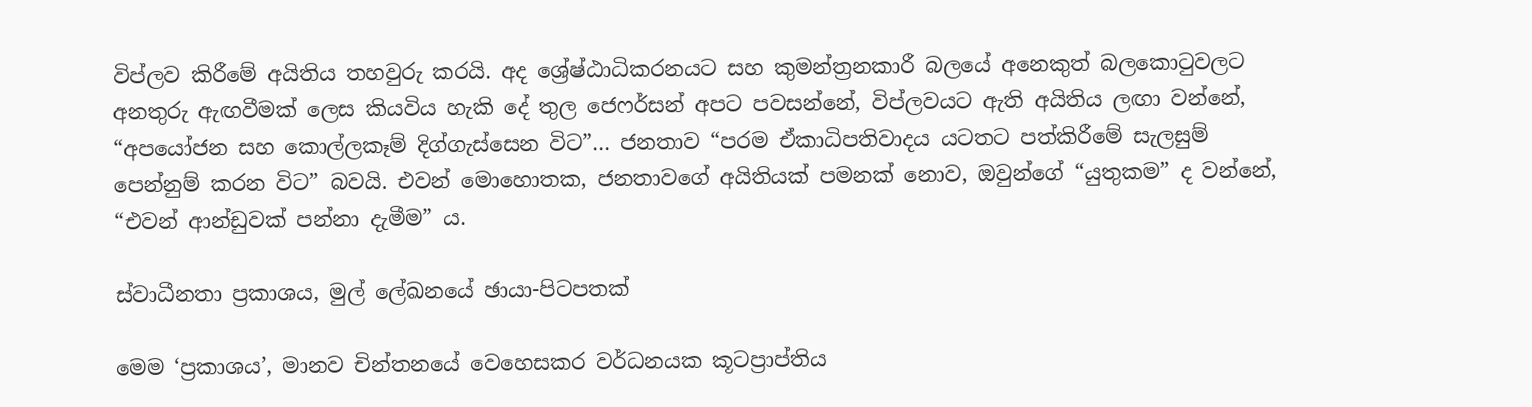විප්ලව කිරීමේ අයිතිය තහවුරු කරයි. අද ශ්‍රේෂ්ඨාධිකරනයට සහ කුමන්ත්‍රනකාරී බලයේ අනෙකුත් බලකොටුවලට අනතුරු ඇඟවීමක් ලෙස කියවිය හැකි දේ තුල ජෙෆර්සන් අපට පවසන්නේ, විප්ලවයට ඇති අයිතිය ලඟා වන්නේ, “අපයෝජන සහ කොල්ලකෑම් දිග්ගැස්සෙන විට”... ජනතාව “පරම ඒකාධිපතිවාදය යටතට පත්කිරීමේ සැලසුම් පෙන්නුම් කරන විට” බවයි. එවන් මොහොතක, ජනතාවගේ අයිතියක් පමනක් නොව, ඔවුන්ගේ “යුතුකම” ද වන්නේ, “එවන් ආන්ඩුවක් පන්නා දැමීම” ය.

ස්වාධීනතා ප්‍රකාශය, මුල් ලේඛනයේ ඡායා-පිටපතක්

මෙම ‘ප්‍රකාශය’, මානව චින්තනයේ වෙහෙසකර වර්ධනයක කූටප්‍රාප්තිය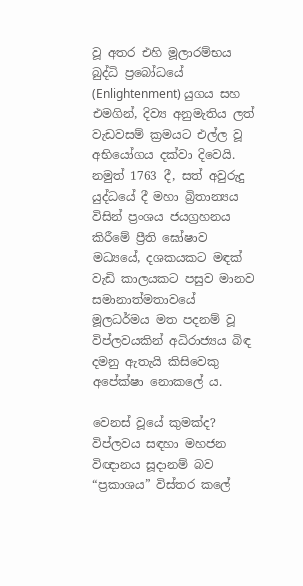වූ අතර එහි මූලාරම්භය බුද්ධි ප්‍රබෝධයේ (Enlightenment) යුගය සහ එමගින්, දිව්‍ය අනුමැතිය ලත් වැඩවසම් ක්‍රමයට එල්ල වූ අභියෝගය දක්වා දිවෙයි. නමුත් 1763 දී, සත් අවුරුදු යුද්ධයේ දී මහා බ්‍රිතාන්‍යය විසින් ප්‍රංශය ජයග්‍රහනය කිරීමේ ප්‍රීති ඝෝෂාව මධ්‍යයේ, දශකයකට මඳක් වැඩි කාලයකට පසුව මානව සමානාත්මතාවයේ මූලධර්මය මත පදනම් වූ විප්ලවයකින් අධිරාජ්‍යය බිඳ දමනු ඇතැයි කිසිවෙකු අපේක්ෂා නොකලේ ය.

වෙනස් වූයේ කුමක්ද? විප්ලවය සඳහා මහජන විඥානය සූදානම් බව “ප්‍රකාශය” විස්තර කලේ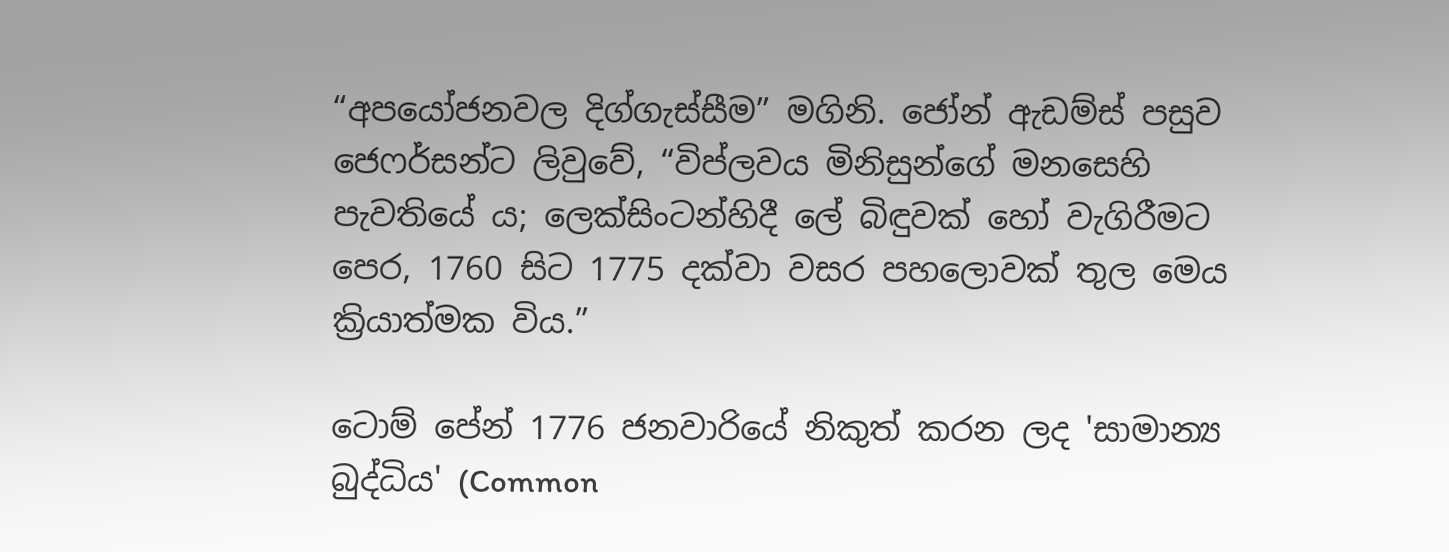“අපයෝජනවල දිග්ගැස්සීම” මගිනි. ජෝන් ඇඩම්ස් පසුව ජෙෆර්සන්ට ලිවුවේ, “විප්ලවය මිනිසුන්ගේ මනසෙහි පැවතියේ ය; ලෙක්සිංටන්හිදී ලේ බිඳුවක් හෝ වැගිරීමට පෙර, 1760 සිට 1775 දක්වා වසර පහලොවක් තුල මෙය ක්‍රියාත්මක විය.”

ටොම් පේන් 1776 ජනවාරියේ නිකුත් කරන ලද 'සාමාන්‍ය බුද්ධිය' (Common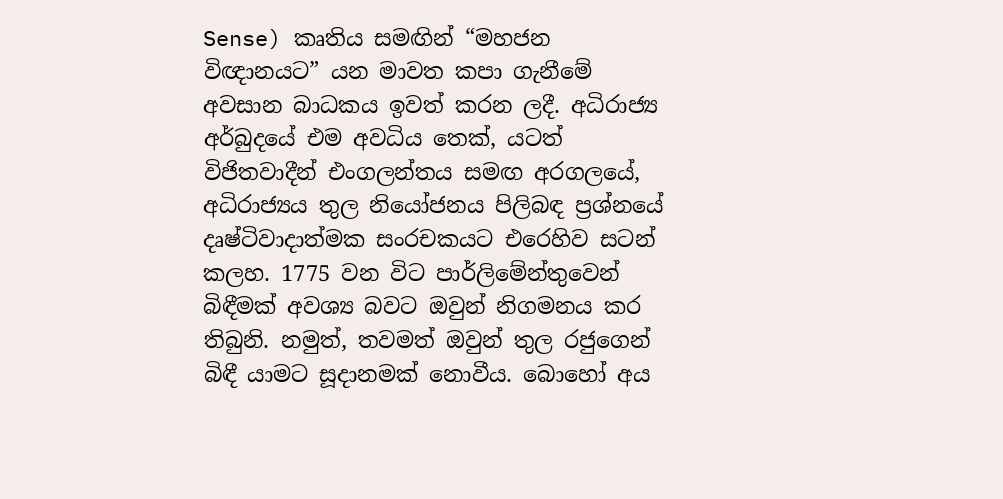Sense) කෘතිය සමඟින් “මහජන විඥානයට” යන මාවත කපා ගැනීමේ අවසාන බාධකය ඉවත් කරන ලදී. අධිරාජ්‍ය අර්බුදයේ එම අවධිය තෙක්, යටත් විජිතවාදීන් එංගලන්තය සමඟ අරගලයේ, අධිරාජ්‍යය තුල නියෝජනය පිලිබඳ ප්‍රශ්නයේ දෘෂ්ටිවාදාත්මක සංරචකයට එරෙහිව සටන් කලහ. 1775 වන විට පාර්ලිමේන්තුවෙන් බිඳීමක් අවශ්‍ය බවට ඔවුන් නිගමනය කර තිබුනි. නමුත්, තවමත් ඔවුන් තුල රජුගෙන් බිඳී යාමට සූදානමක් නොවීය. බොහෝ අය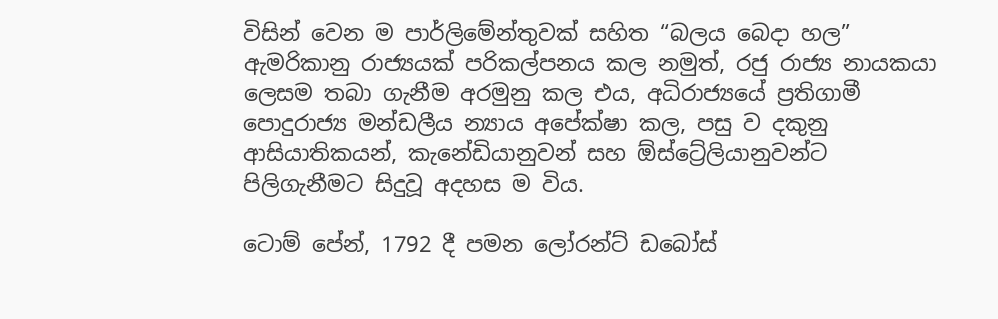විසින් වෙන ම පාර්ලිමේන්තුවක් සහිත “බලය බෙදා හල” ඇමරිකානු රාජ්‍යයක් පරිකල්පනය කල නමුත්, රජු රාජ්‍ය නායකයා ලෙසම තබා ගැනීම අරමුනු කල එය, අධිරාජ්‍යයේ ප්‍රතිගාමී පොදුරාජ්‍ය මන්ඩලීය න්‍යාය අපේක්ෂා කල, පසු ව දකුනු ආසියාතිකයන්, කැනේඩියානුවන් සහ ඕස්ට්‍රේලියානුවන්ට පිලිගැනීමට සිදුවූ අදහස ම විය.

ටොම් පේන්, 1792 දී පමන ලෝරන්ට් ඩබෝස්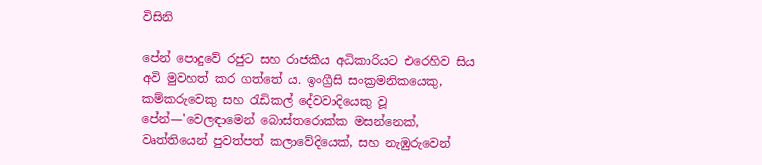විසිනි

පේන් පොදුවේ රජුට සහ රාජකීය අධිකාරියට එරෙහිව සිය අවි මුවහත් කර ගත්තේ ය. ඉංග්‍රීසි සංක්‍රමනිකයෙකු, කම්කරුවෙකු සහ රැඩිකල් දේවවාදියෙකු වූ පේන්—'වෙලඳාමෙන් බොස්තරොක්ක මසන්නෙක්, වෘත්තියෙන් පුවත්පත් කලාවේදියෙක්, සහ නැඹුරුවෙන්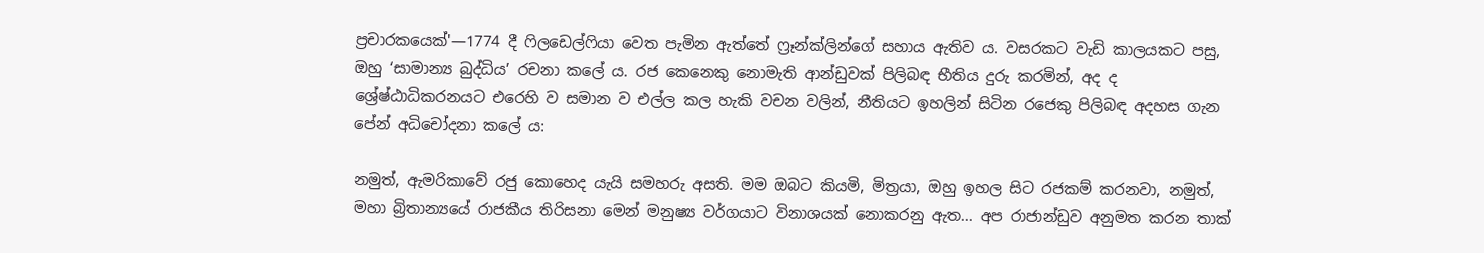ප්‍රචාරකයෙක්'—1774 දී ෆිලඩෙල්ෆියා වෙත පැමින ඇත්තේ ෆ්‍රෑන්ක්ලින්ගේ සහාය ඇතිව ය. වසරකට වැඩි කාලයකට පසු, ඔහු ‘සාමාන්‍ය බුද්ධිය’ රචනා කලේ ය. රජ කෙනෙකු නොමැති ආන්ඩුවක් පිලිබඳ භීතිය දුරු කරමින්, අද ද ශ්‍රේෂ්ඨාධිකරනයට එරෙහි ව සමාන ව එල්ල කල හැකි වචන වලින්, නීතියට ඉහලින් සිටින රජෙකු පිලිබඳ අදහස ගැන පේන් අධිචෝදනා කලේ ය:

නමුත්, ඇමරිකාවේ රජු කොහෙද යැයි සමහරු අසති. මම ඔබට කියමි, මිත්‍රයා, ඔහු ඉහල සිට රජකම් කරනවා, නමුත්, මහා බ්‍රිතාන්‍යයේ රාජකීය තිරිසනා මෙන් මනුෂ්‍ය වර්ගයාට විනාශයක් නොකරනු ඇත... අප රාජාන්ඩුව අනුමත කරන තාක්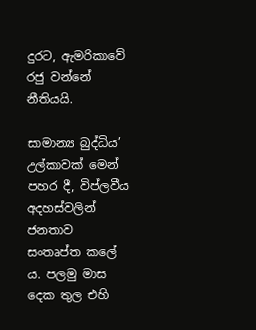දුරට, ඇමරිකාවේ රජු වන්නේ නීතියයි.

සාමාන්‍ය බුද්ධිය’ උල්කාවක් මෙන් පහර දී, විප්ලවීය අදහස්වලින් ජනතාව සංතෘප්ත කලේ ය. පලමු මාස දෙක තුල එහි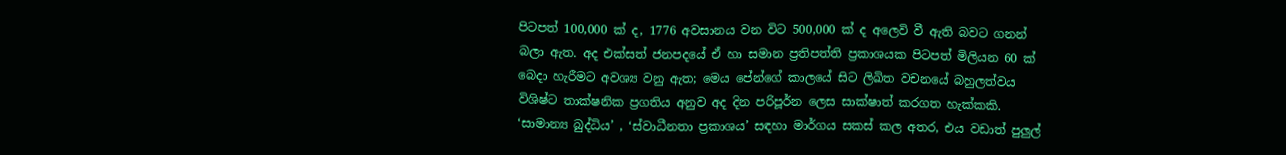පිටපත් 100,000 ක් ද, 1776 අවසානය වන විට 500,000 ක් ද අලෙවි වී ඇති බවට ගනන් බලා ඇත. අද එක්සත් ජනපදයේ ඒ හා සමාන ප්‍රතිපත්ති ප්‍රකාශයක පිටපත් මිලියන 60 ක් බෙදා හැරීමට අවශ්‍ය වනු ඇත; මෙය පේන්ගේ කාලයේ සිට ලිඛිත වචනයේ බහුලත්වය විශිෂ්ට තාක්ෂනික ප්‍රගතිය අනුව අද දින පරිපූර්න ලෙස සාක්ෂාත් කරගත හැක්කකි. ‘සාමාන්‍ය බුද්ධිය’ , ‘ස්වාධීනතා ප්‍රකාශය’ සඳහා මාර්ගය සකස් කල අතර, එය වඩාත් පුලුල්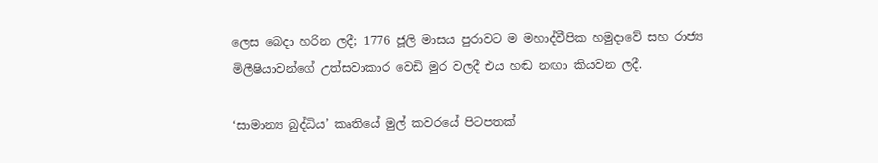ලෙස බෙදා හරින ලදී; 1776 ජූලි මාසය පුරාවට ම මහාද්වීපික හමුදාවේ සහ රාජ්‍ය මිලීෂියාවන්ගේ උත්සවාකාර වෙඩි මුර වලදී එය හඬ නඟා කියවන ලදී.

‘සාමාන්‍ය බුද්ධිය’ කෘතියේ මුල් කවරයේ පිටපතක්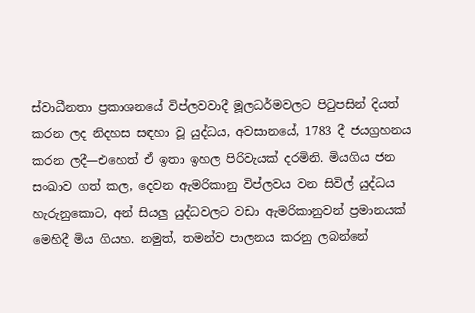ස්වාධීනතා ප්‍රකාශනයේ විප්ලවවාදී මූලධර්මවලට පිටුපසින් දියත් කරන ලද නිදහස සඳහා වූ යුද්ධය, අවසානයේ, 1783 දී ජයග්‍රහනය කරන ලදී—එහෙත් ඒ ඉතා ඉහල පිරිවැයක් දරමිනි. මියගිය ජන සංඛාව ගත් කල, දෙවන ඇමරිකානු විප්ලවය වන සිවිල් යුද්ධය හැරුනුකොට, අන් සියලු යුද්ධවලට වඩා ඇමරිකානුවන් ප්‍රමානයක් මෙහිදී මිය ගියහ. නමුත්, තමන්ව පාලනය කරනු ලබන්නේ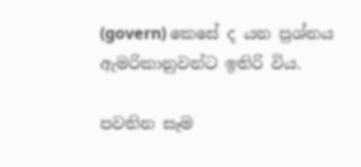(govern) කෙසේ ද යන ප්‍රශ්නය ඇමරිකානුවන්ට ඉතිරි විය.

පවතින සෑම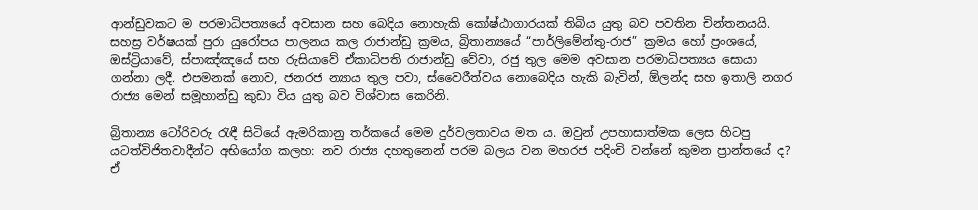ආන්ඩුවකට ම පරමාධිපත්‍යයේ අවසාන සහ බෙදිය නොහැකි කෝෂ්ඨාගාරයක් තිබිය යුතු බව පවතින චින්තනයයි. සහස්‍ර වර්ෂයක් පුරා යුරෝපය පාලනය කල රාජාන්ඩු ක්‍රමය, බ්‍රිතාන්‍යයේ “පාර්ලිමේන්තු-රාජ” ක්‍රමය හෝ ප්‍රංශයේ, ඔස්ට්‍රියාවේ, ස්පාඤ්ඤයේ සහ රුසියාවේ ඒකාධිපති රාජාන්ඩු වේවා, රජු තුල මෙම අවසාන පරමාධිපත්‍යය සොයා ගන්නා ලදී. එපමනක් නොව, ජනරජ න්‍යාය තුල පවා, ස්වෛරීත්වය නොබෙදිය හැකි බැවින්, ඕලන්ද සහ ඉතාලි නගර රාජ්‍ය මෙන් සමූහාන්ඩු කුඩා විය යුතු බව විශ්වාස කෙරිනි.

බ්‍රිතාන්‍ය ටෝරිවරු රැඳී සිටියේ ඇමරිකානු තර්කයේ මෙම දුර්වලතාවය මත ය. ඔවුන් උපහාසාත්මක ලෙස හිටපු යටත්විජිතවාදීන්ට අභියෝග කලහ: නව රාජ්‍ය දහතුනෙන් පරම බලය වන මහරජ පදිංචි වන්නේ කුමන ප්‍රාන්තයේ ද? ඒ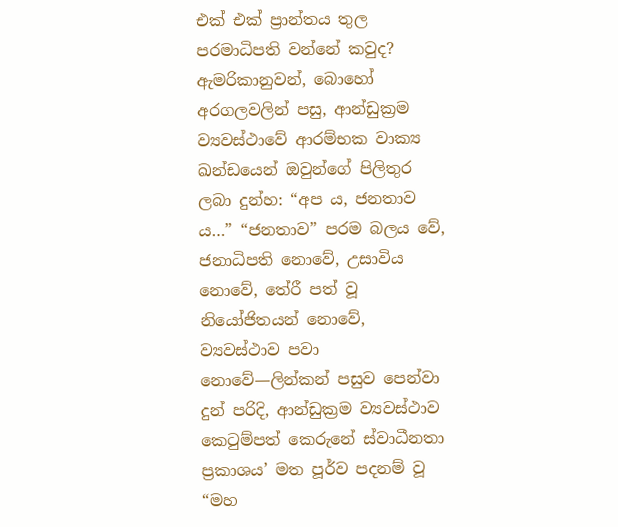එක් එක් ප්‍රාන්තය තුල පරමාධිපති වන්නේ කවුද? ඇමරිකානුවන්, බොහෝ අරගලවලින් පසු, ආන්ඩුක්‍රම ව්‍යවස්ථාවේ ආරම්භක වාක්‍ය ඛන්ඩයෙන් ඔවුන්ගේ පිලිතුර ලබා දුන්හ: “අප ය, ජනතාව ය…” “ජනතාව” පරම බලය වේ, ජනාධිපති නොවේ, උසාවිය නොවේ, තේරී පත් වූ නියෝජිතයන් නොවේ, ව්‍යවස්ථාව පවා නොවේ—ලින්කන් පසුව පෙන්වා දුන් පරිදි, ආන්ඩුක්‍රම ව්‍යවස්ථාව කෙටුම්පත් කෙරුනේ ස්වාධීනතා ප්‍රකාශය’ මත පූර්ව පදනම් වූ “මහ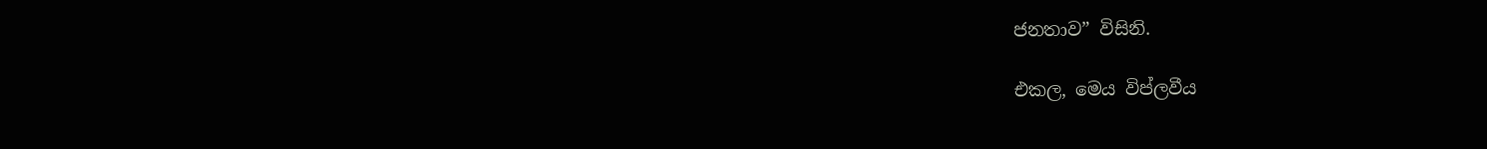ජනතාව” විසිනි.

එකල, මෙය විප්ලවීය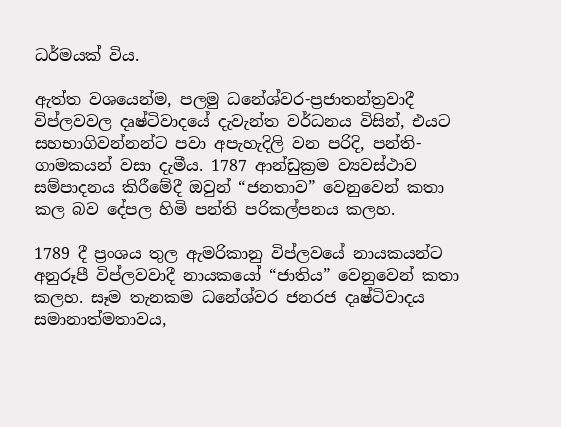ධර්මයක් විය.

ඇත්ත වශයෙන්ම, පලමු ධනේශ්වර-ප්‍රජාතන්ත්‍රවාදී විප්ලවවල දෘෂ්ටිවාදයේ දැවැන්ත වර්ධනය විසින්, එයට සහභාගිවන්නන්ට පවා අපැහැදිලි වන පරිදි, පන්ති-ගාමකයන් වසා දැමීය. 1787 ආන්ඩුක්‍රම ව්‍යවස්ථාව සම්පාදනය කිරීමේදී ඔවුන් “ජනතාව” වෙනුවෙන් කතා කල බව දේපල හිමි පන්ති පරිකල්පනය කලහ.

1789 දී ප්‍රංශය තුල ඇමරිකානු විප්ලවයේ නායකයන්ට අනුරූපී විප්ලවවාදී නායකයෝ “ජාතිය” වෙනුවෙන් කතා කලහ. සෑම තැනකම ධනේශ්වර ජනරජ දෘෂ්ටිවාදය සමානාත්මතාවය,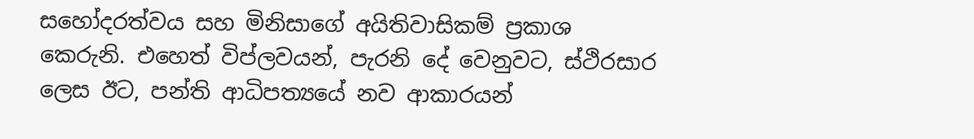සහෝදරත්වය සහ මිනිසාගේ අයිතිවාසිකම් ප්‍රකාශ කෙරුනි. එහෙත් විප්ලවයන්, පැරනි දේ වෙනුවට, ස්ථිරසාර ලෙස ඊට, පන්ති ආධිපත්‍යයේ නව ආකාරයන්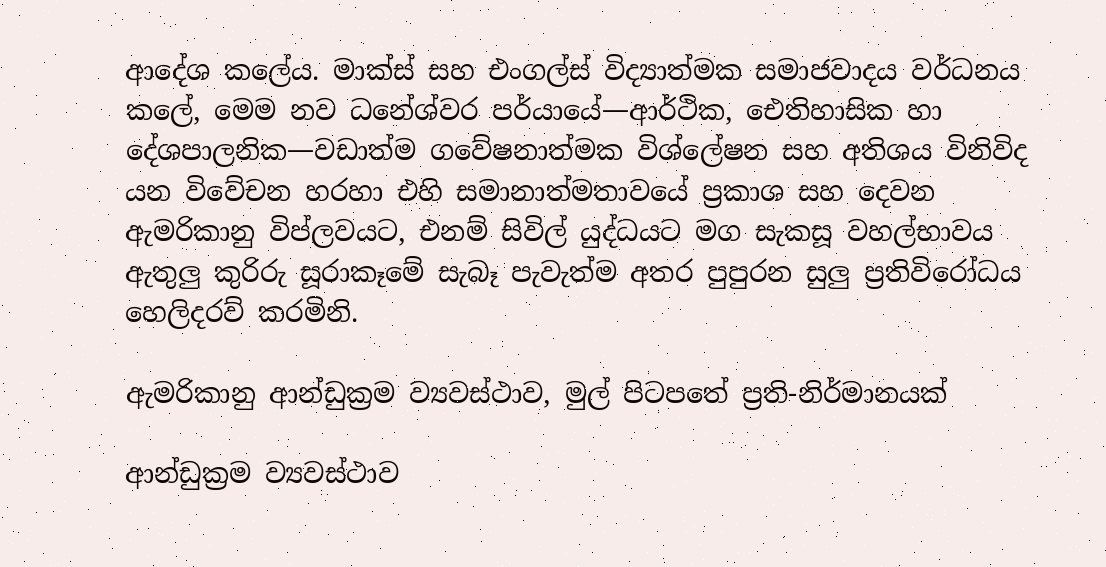ආදේශ කලේය. මාක්ස් සහ එංගල්ස් විද්‍යාත්මක සමාජවාදය වර්ධනය කලේ, මෙම නව ධනේශ්වර පර්යායේ—ආර්ථික, ඓතිහාසික හා දේශපාලනික—වඩාත්ම ගවේෂනාත්මක විශ්ලේෂන සහ අතිශය විනිවිද යන විවේචන හරහා එහි සමානාත්මතාවයේ ප්‍රකාශ සහ දෙවන ඇමරිකානු විප්ලවයට, එනම් සිවිල් යුද්ධයට මග සැකසූ වහල්භාවය ඇතුලු කුරිරු සූරාකෑමේ සැබෑ පැවැත්ම අතර පුපුරන සුලු ප්‍රතිවිරෝධය හෙලිදරව් කරමිනි.

ඇමරිකානු ආන්ඩුක්‍රම ව්‍යවස්ථාව, මුල් පිටපතේ ප්‍රති-නිර්මානයක්

ආන්ඩුක්‍රම ව්‍යවස්ථාව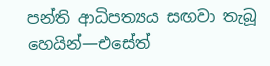පන්ති ආධිපත්‍යය සඟවා තැබූ හෙයින්—එසේත්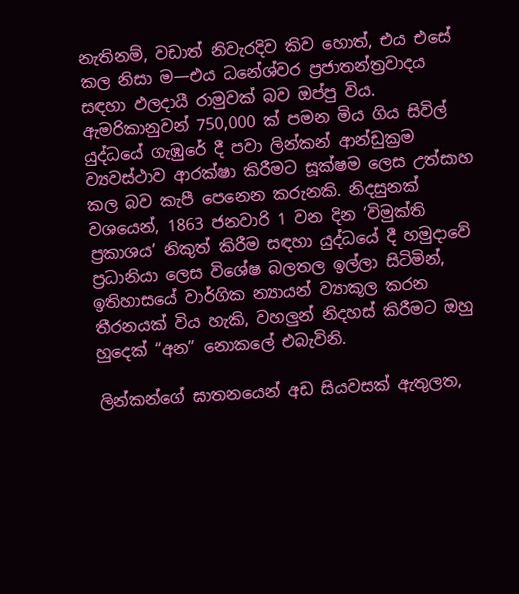නැතිනම්, වඩාත් නිවැරදිව කිව හොත්, එය එසේ කල නිසා ම—එය ධනේශ්වර ප්‍රජාතන්ත්‍රවාදය සඳහා ඵලදායී රාමුවක් බව ඔප්පු විය. ඇමරිකානුවන් 750,000 ක් පමන මිය ගිය සිවිල් යුද්ධයේ ගැඹුරේ දී පවා ලින්කන් ආන්ඩුක්‍රම ව්‍යවස්ථාව ආරක්ෂා කිරීමට සූක්ෂම ලෙස උත්සාහ කල බව කැපී පෙනෙන කරුනකි. නිදසුනක් වශයෙන්, 1863 ජනවාරි 1 වන දින ‘විමුක්ති ප්‍රකාශය’ නිකුත් කිරීම සඳහා යුද්ධයේ දී හමුදාවේ ප්‍රධානියා ලෙස විශේෂ බලතල ඉල්ලා සිටිමින්, ඉතිහාසයේ වාර්ගික න්‍යායන් ව්‍යාකූල කරන තීරනයක් විය හැකි, වහලුන් නිදහස් කිරීමට ඔහු හුදෙක් “අන” නොකලේ එබැවිනි.

ලින්කන්ගේ ඝාතනයෙන් අඩ සියවසක් ඇතුලත,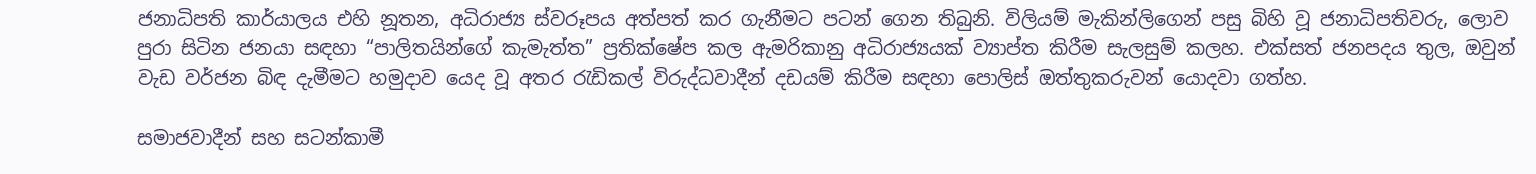ජනාධිපති කාර්යාලය එහි නූතන, අධිරාජ්‍ය ස්වරූපය අත්පත් කර ගැනීමට පටන් ගෙන තිබුනි. විලියම් මැකින්ලිගෙන් පසු බිහි වූ ජනාධිපතිවරු, ලොව පුරා සිටින ජනයා සඳහා “පාලිතයින්ගේ කැමැත්ත” ප්‍රතික්ෂේප කල ඇමරිකානු අධිරාජ්‍යයක් ව්‍යාප්ත කිරීම සැලසුම් කලහ. එක්සත් ජනපදය තුල, ඔවුන් වැඩ වර්ජන බිඳ දැමීමට හමුදාව යෙද වූ අතර රැඩිකල් විරුද්ධවාදීන් දඩයම් කිරීම සඳහා පොලිස් ඔත්තුකරුවන් යොදවා ගත්හ.

සමාජවාදීන් සහ සටන්කාමී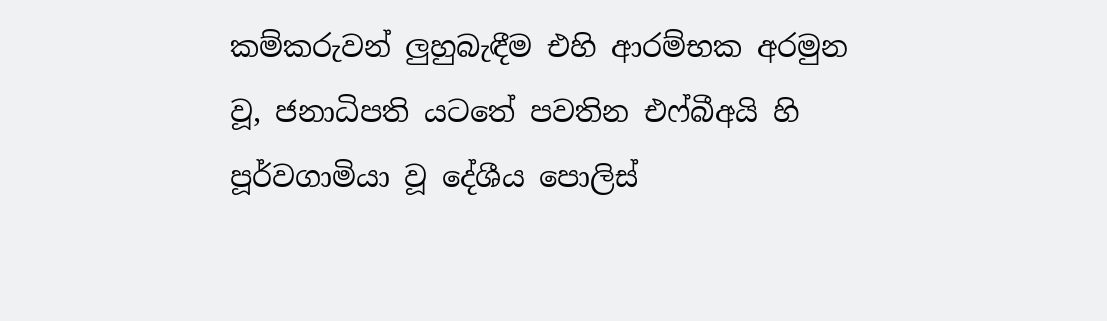කම්කරුවන් ලුහුබැඳීම එහි ආරම්භක අරමුන වූ, ජනාධිපති යටතේ පවතින එෆ්බීඅයි හි පූර්වගාමියා වූ දේශීය පොලිස්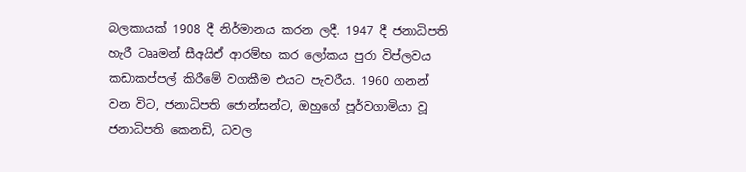බලකායක් 1908 දී නිර්මානය කරන ලදී. 1947 දී ජනාධිපති හැරී ටෲමන් සීඅයිඒ ආරම්භ කර ලෝකය පුරා විප්ලවය කඩාකප්පල් කිරීමේ වගකීම එයට පැවරීය. 1960 ගනන් වන විට, ජනාධිපති ජොන්සන්ට, ඔහුගේ පූර්වගාමියා වූ ජනාධිපති කෙනඩි, ධවල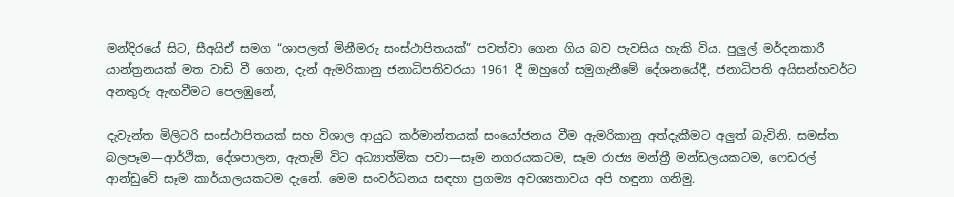මන්දිරයේ සිට, සීඅයිඒ සමග “ශාපලත් මිනීමරු සංස්ථාපිතයක්” පවත්වා ගෙන ගිය බව පැවසිය හැකි විය. පුලුල් මර්දනකාරී යාන්ත්‍රනයක් මත වාඩි වී ගෙන, දැන් ඇමරිකානු ජනාධිපතිවරයා 1961 දී ඔහුගේ සමුගැනීමේ දේශනයේදී, ජනාධිපති අයිසන්හවර්ට අනතුරු ඇඟවීමට පෙලඹුනේ,

දැවැන්ත මිලිටරි සංස්ථාපිතයක් සහ විශාල ආයුධ කර්මාන්තයක් සංයෝජනය වීම ඇමරිකානු අත්දැකීමට අලුත් බැවිනි. සමස්ත බලපෑම—ආර්ථික, දේශපාලන, ඇතැම් විට අධ්‍යාත්මික පවා—සෑම නගරයකටම, සෑම රාජ්‍ය මන්ත්‍රී මන්ඩලයකටම, ෆෙඩරල් ආන්ඩුවේ සෑම කාර්යාලයකටම දැනේ. මෙම සංවර්ධනය සඳහා ප්‍රගම්‍ය අවශ්‍යතාවය අපි හඳුනා ගනිමු.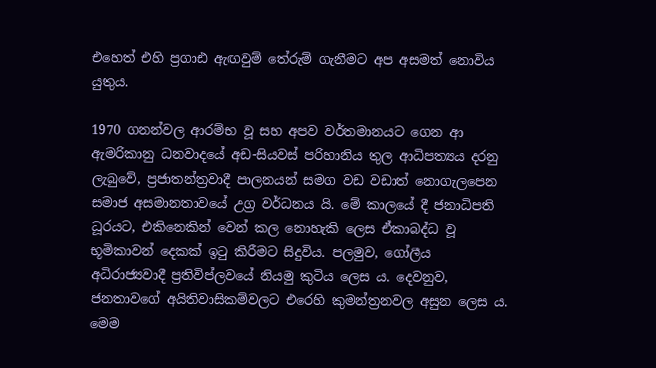එහෙත් එහි ප්‍රගාඪ ඇඟවුම් තේරුම් ගැනීමට අප අසමත් නොවිය යුතුය.

1970 ගනන්වල ආරම්භ වූ සහ අපව වර්තමානයට ගෙන ආ ඇමරිකානු ධනවාදයේ අඩ-සියවස් පරිහානිය තුල ආධිපත්‍යය දරනු ලැබුවේ, ප්‍රජාතන්ත්‍රවාදී පාලනයන් සමග වඩ වඩාත් නොගැලපෙන සමාජ අසමානතාවයේ උග්‍ර වර්ධනය යි. මේ කාලයේ දී ජනාධිපති ධූරයට, එකිනෙකින් වෙන් කල නොහැකි ලෙස ඒකාබද්ධ වූ භූමිකාවන් දෙකක් ඉටු කිරීමට සිදුවිය. පලමුව, ගෝලීය අධිරාජ්‍යවාදී ප්‍රතිවිප්ලවයේ නියමු කුටිය ලෙස ය. දෙවනුව, ජනතාවගේ අයිතිවාසිකම්වලට එරෙහි කුමන්ත්‍රනවල අසුන ලෙස ය. මෙම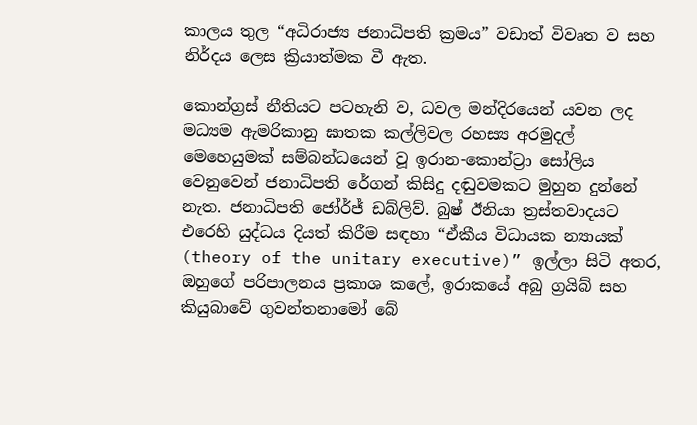කාලය තුල “අධිරාජ්‍ය ජනාධිපති ක්‍රමය” වඩාත් විවෘත ව සහ නිර්දය ලෙස ක්‍රියාත්මක වී ඇත.

කොන්ග්‍රස් නීතියට පටහැනි ව, ධවල මන්දිරයෙන් යවන ලද මධ්‍යම ඇමරිකානු ඝාතක කල්ලිවල රහස්‍ය අරමුදල් මෙහෙයුමක් සම්බන්ධයෙන් වූ ඉරාන-කොන්ට්‍රා සෝලිය වෙනුවෙන් ජනාධිපති රේගන් කිසිදු දඬුවමකට මුහුන දුන්නේ නැත. ජනාධිපති ජෝර්ජ් ඩබ්ලිව්. බුෂ් ඊනියා ත්‍රස්තවාදයට එරෙහි යුද්ධය දියත් කිරීම සඳහා “ඒකීය විධායක න්‍යායක් (theory of the unitary executive)” ඉල්ලා සිටි අතර, ඔහුගේ පරිපාලනය ප්‍රකාශ කලේ, ඉරාකයේ අබු ග්‍රයිබ් සහ කියුබාවේ ගුවන්තනාමෝ බේ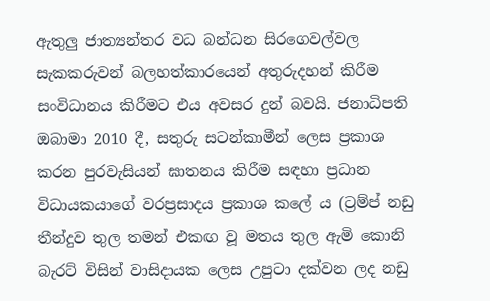ඇතුලු ජාත්‍යන්තර වධ බන්ධන සිරගෙවල්වල සැකකරුවන් බලහත්කාරයෙන් අතුරුදහන් කිරීම සංවිධානය කිරීමට එය අවසර දුන් බවයි. ජනාධිපති ඔබාමා 2010 දී, සතුරු සටන්කාමීන් ලෙස ප්‍රකාශ කරන පුරවැසියන් ඝාතනය කිරීම සඳහා ප්‍රධාන විධායකයාගේ වරප්‍රසාදය ප්‍රකාශ කලේ ය (ට්‍රම්ප් නඩු තීන්දුව තුල තමන් එකඟ වූ මතය තුල ඇමි කොනි බැරට් විසින් වාසිදායක ලෙස උපුටා දක්වන ලද නඩු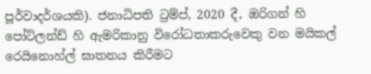පූර්වාදර්ශයකි). ජනාධිපති ට්‍රම්ප්, 2020 දී, ඔරිගන් හි පෝට්ලන්ඩ් හි ඇමරිකානු විරෝධතාකරුවෙකු වන මයිකල් රෙයිනොහ්ල් ඝාතනය කිරීමට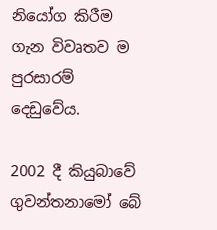නියෝග කිරීම ගැන විවෘතව ම පුරසාරම් දෙඩුවේය.

2002 දී කියුබාවේ ගුවන්තනාමෝ බේ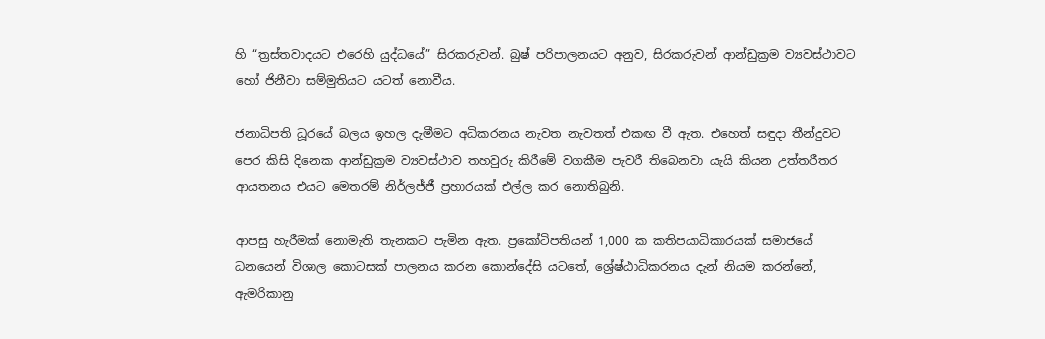හි “ත්‍රස්තවාදයට එරෙහි යුද්ධයේ” සිරකරුවන්. බුෂ් පරිපාලනයට අනුව, සිරකරුවන් ආන්ඩුක්‍රම ව්‍යවස්ථාවට හෝ ජිනීවා සම්මුතියට යටත් නොවීය.

ජනාධිපති ධූරයේ බලය ඉහල දැමීමට අධිකරනය නැවත නැවතත් එකඟ වී ඇත. එහෙත් සඳුදා තීන්දුවට පෙර කිසි දිනෙක ආන්ඩුක්‍රම ව්‍යවස්ථාව තහවුරු කිරීමේ වගකීම පැවරී තිබෙනවා යැයි කියන උත්තරීතර ආයතනය එයට මෙතරම් නිර්ලජ්ජී ප්‍රහාරයක් එල්ල කර නොතිබුනි.

ආපසු හැරීමක් නොමැති තැනකට පැමින ඇත. ප්‍රකෝටිපතියන් 1,000 ක කතිපයාධිකාරයක් සමාජයේ ධනයෙන් විශාල කොටසක් පාලනය කරන කොන්දේසි යටතේ, ශ්‍රේෂ්ඨාධිකරනය දැන් නියම කරන්නේ, ඇමරිකානු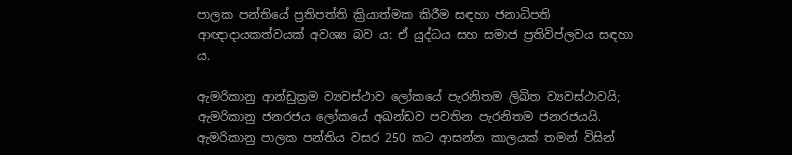පාලක පන්තියේ ප්‍රතිපත්ති ක්‍රියාත්මක කිරීම සඳහා ජනාධිපති ආඥාදායකත්වයක් අවශ්‍ය බව ය: ඒ යුද්ධය සහ සමාජ ප්‍රතිවිප්ලවය සඳහා ය.

ඇමරිකානු ආන්ඩුක්‍රම ව්‍යවස්ථාව ලෝකයේ පැරනිතම ලිඛිත ව්‍යවස්ථාවයි; ඇමරිකානු ජනරජය ලෝකයේ අඛන්ඩව පවතින පැරනිතම ජනරජයයි. ඇමරිකානු පාලක පන්තිය වසර 250 කට ආසන්න කාලයක් තමන් විසින්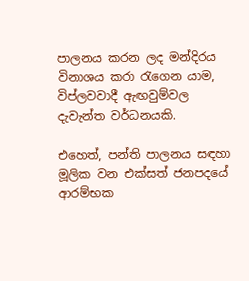පාලනය කරන ලද මන්දිරය විනාශය කරා රැගෙන යාම, විප්ලවවාදී ඇඟවුම්වල දැවැන්ත වර්ධනයකි.

එහෙත්, පන්ති පාලනය සඳහා මූලික වන එක්සත් ජනපදයේ ආරම්භක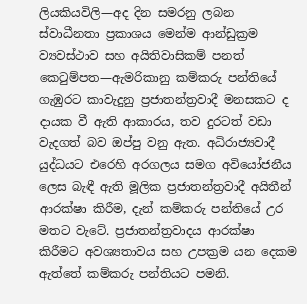ලියකියවිලි—අද දින සමරනු ලබන ස්වාධීනතා ප්‍රකාශය මෙන්ම ආන්ඩුක්‍රම ව්‍යවස්ථාව සහ අයිතිවාසිකම් පනත් කෙටුම්පත—ඇමරිකානු කම්කරු පන්තියේ ගැඹුරට කාවැදුනු ප්‍රජාතන්ත්‍රවාදී මනසකට ද දායක වී ඇති ආකාරය, තව දුරටත් වඩා වැදගත් බව ඔප්පු වනු ඇත. අධිරාජ්‍යවාදී යුද්ධයට එරෙහි අරගලය සමග අවියෝජනීය ලෙස බැඳී ඇති මූලික ප්‍රජාතන්ත්‍රවාදී අයිතීන් ආරක්ෂා කිරීම, දැන් කම්කරු පන්තියේ උර මතට වැටේ. ප්‍රජාතන්ත්‍රවාදය ආරක්ෂා කිරීමට අවශ්‍යතාවය සහ උපක්‍රම යන දෙකම ඇත්තේ කම්කරු පන්තියට පමනි.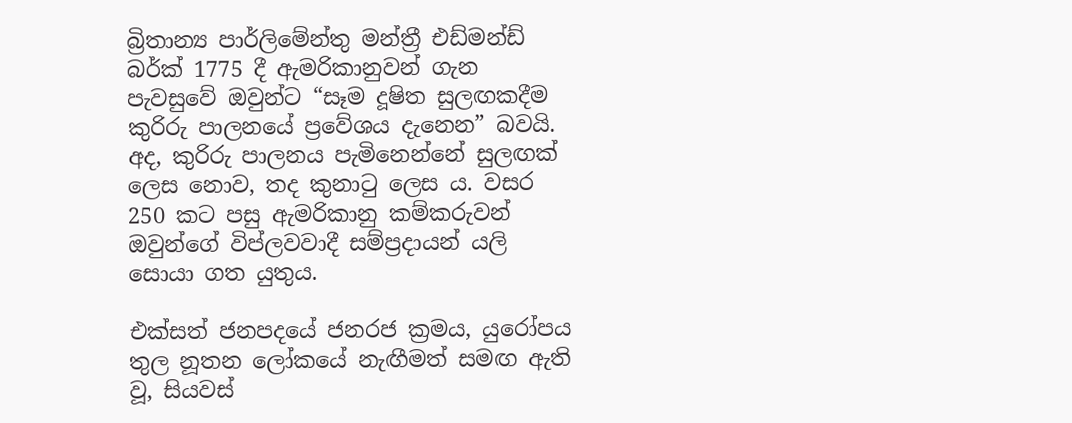බ්‍රිතාන්‍ය පාර්ලිමේන්තු මන්ත්‍රී එඩ්මන්ඩ් බර්ක් 1775 දී ඇමරිකානුවන් ගැන පැවසුවේ ඔවුන්ට “සෑම දූෂිත සුලඟකදීම කුරිරු පාලනයේ ප්‍රවේශය දැනෙන” බවයි. අද, කුරිරු පාලනය පැමිනෙන්නේ සුලඟක් ලෙස නොව, තද කුනාටු ලෙස ය. වසර 250 කට පසු ඇමරිකානු කම්කරුවන් ඔවුන්ගේ විප්ලවවාදී සම්ප්‍රදායන් යලි සොයා ගත යුතුය.

එක්සත් ජනපදයේ ජනරජ ක්‍රමය, යුරෝපය තුල නූතන ලෝකයේ නැඟීමත් සමඟ ඇති වූ, සියවස්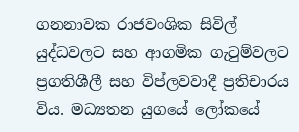ගනනාවක රාජවංශික සිවිල් යුද්ධවලට සහ ආගමික ගැටුම්වලට ප්‍රගතිශීලී සහ විප්ලවවාදී ප්‍රතිචාරය විය. මධ්‍යතන යුගයේ ලෝකයේ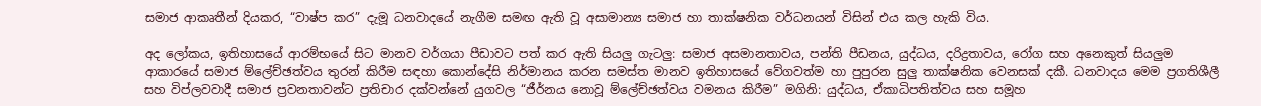සමාජ ආකෘතීන් දියකර, “වාෂ්ප කර” දැමූ ධනවාදයේ නැගීම සමඟ ඇති වූ අසාමාන්‍ය සමාජ හා තාක්ෂනික වර්ධනයන් විසින් එය කල හැකි විය.

අද ලෝකය, ඉතිහාසයේ ආරම්භයේ සිට මානව වර්ගයා පීඩාවට පත් කර ඇති සියලු ගැටලු: සමාජ අසමානතාවය, පන්ති පීඩනය, යුද්ධය, දරිද්‍රතාවය, රෝග සහ අනෙකුත් සියලුම ආකාරයේ සමාජ ම්ලේච්ඡත්වය තුරන් කිරීම සඳහා කොන්දේසි නිර්මානය කරන සමස්ත මානව ඉතිහාසයේ වේගවත්ම හා පුපුරන සුලු තාක්ෂනික වෙනසක් දකී. ධනවාදය මෙම ප්‍රගතිශීලී සහ විප්ලවවාදී සමාජ ප්‍රවනතාවන්ට ප්‍රතිචාර දක්වන්නේ යුගවල “ජීර්නය නොවූ ම්ලේච්ඡත්වය වමනය කිරීම” මගිනි: යුද්ධය, ඒකාධිපතිත්වය සහ සමූහ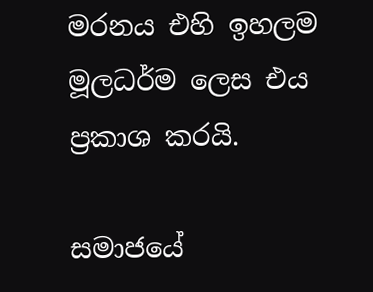මරනය එහි ඉහලම මූලධර්ම ලෙස එය ප්‍රකාශ කරයි.

සමාජයේ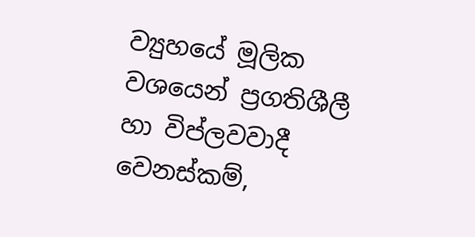ව්‍යුහයේ මූලික වශයෙන් ප්‍රගතිශීලී හා විප්ලවවාදී වෙනස්කම්,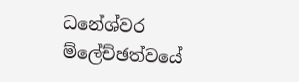ධනේශ්වර ම්ලේච්ඡත්වයේ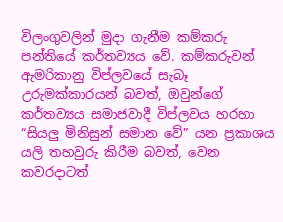විලංගුවලින් මුදා ගැනීම කම්කරු පන්තියේ කර්තව්‍යය වේ. කම්කරුවන් ඇමරිකානු විප්ලවයේ සැබෑ උරුමක්කාරයන් බවත්, ඔවුන්ගේ කර්තව්‍යය සමාජවාදී විප්ලවය හරහා “සියලු මිනිසුන් සමාන වේ” යන ප්‍රකාශය යලි තහවුරු කිරීම බවත්, වෙන කවරදාටත්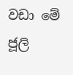වඩා මේ ජූලි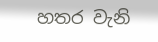හතර වැනි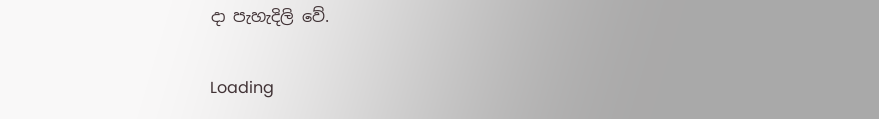දා පැහැදිලි වේ.

Loading